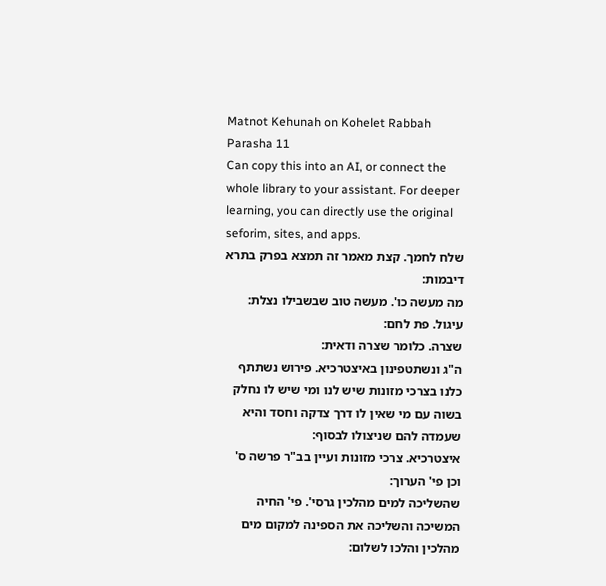Matnot Kehunah on Kohelet Rabbah Parasha 11
Can copy this into an AI, or connect the whole library to your assistant. For deeper learning, you can directly use the original seforim, sites, and apps.
שלח לחמך. קצת מאמר זה תמצא בפרק בתרא דיבמות:
מה מעשה כו'. מעשה טוב שבשבילו נצלת:
עיגול. פת לחם:
שצרה. כלומר שצרה ודאית:
ה"ג ונשתטפינון באיצטרכיא. פירוש נשתתף כלנו בצרכי מזונות שיש לנו ומי שיש לו נחלק בשוה עם מי שאין לו דרך צדקה וחסד והיא שעמדה להם שניצולו לבסוף:
איצטרכיא. צרכי מזונות ועיין בב"ר פרשה ס' וכן פי' הערוך:
שהשליכה למים מהלכין גרסי'. פי' החיה המשיכה והשליכה את הספינה למקום מים מהלכין והלכו לשלום: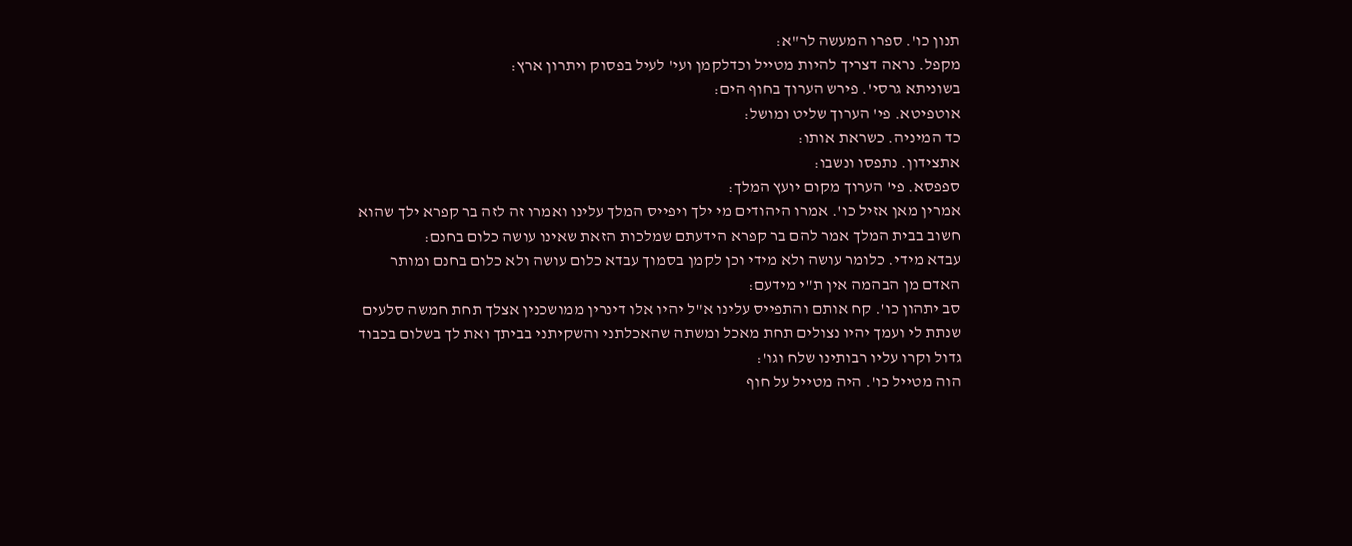תנון כו'. ספרו המעשה לר"א:
מקפל. נראה דצריך להיות מטייל וכדלקמן ועי' לעיל בפסוק ויתרון ארץ:
בשוניתא גרסי'. פירש הערוך בחוף הים:
אוטפיטא. פי' הערוך שליט ומושל:
כד המיניה. כשראת אותו:
אתצידון. נתפסו ונשבו:
ספפסא. פי' הערוך מקום יועץ המלך:
אמרין מאן אזיל כו'. אמרו היהודים מי ילך ויפייס המלך עלינו ואמרו זה לזה בר קפרא ילך שהוא חשוב בבית המלך אמר להם בר קפרא הידעתם שמלכות הזאת שאינו עושה כלום בחנם:
עבדא מידי. כלומר עושה ולא מידי וכן לקמן בסמוך עבדא כלום עושה ולא כלום בחנם ומותר האדם מן הבהמה אין ת"י מידעם:
סב יתהון כו'. קח אותם והתפייס עלינו א"ל יהיו אלו דינרין ממושכנין אצלך תחת חמשה סלעים שנתת לי ועמך יהיו נצולים תחת מאכל ומשתה שהאכלתני והשקיתני בביתך ואת לך בשלום בכבוד גדול וקרו עליו רבותינו שלח וגו':
הוה מטייל כו'. היה מטייל על חוף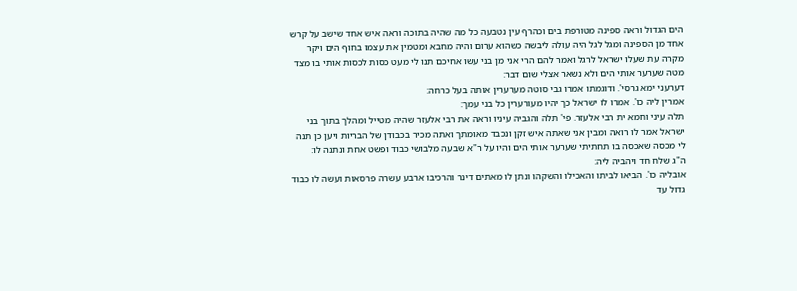הים הגדול וראה ספינה מטורפת בים וכהרף עין נטבעה כל מה שהיה בתוכה וראה איש אחד שישב על קרש אחד מן הספינה ומגל לגל היה עולה ליבשה כשהוא ערום והיה מחבא ומטמין את עצמו בחוף הים ויקר מקרה עת שעלו ישראל לרגל ואמר להם הרי אני מן בני עשו אחיכם תנו לי מעט כסות לכסות אותי בו מצד מטה שערער אותי הים ולא נשאר אצלי שום דבר:
דערעני ימא גרסי'. ודוגמתו אמרו גבי סוטה מערערין אותה בעל כרחה:
אמרין ליה כו'. אמרו לו ישראל כך יהיו מעורערין כל בני עמך:
תלה עיני וחמא ית רבי אלעזר. פי' תלה והגביה עיניו וראה את רבי אלעזר שהיה מטייל ומהלך בתוך בני ישראל אמר לו רואה ומבין אני שאתה איש זקן ונכבד מאומתך ואתה מכיר בכבודן של הבריות ויען כן תנה לי מכסה שאכסה בו תחתיתי שערער אותי הים והיו על ר"א שבעה מלבושי כבוד ופשט אחת ונתנה לו:
ה"ג שלח חד ויהביה ליה:
אובליה כו'. הביאו לביתו והאכילו והשקהו ונתן לו מאתים דינר והרכיבו ארבע עשרה פרסאות ועשה לו כבוד גדול עד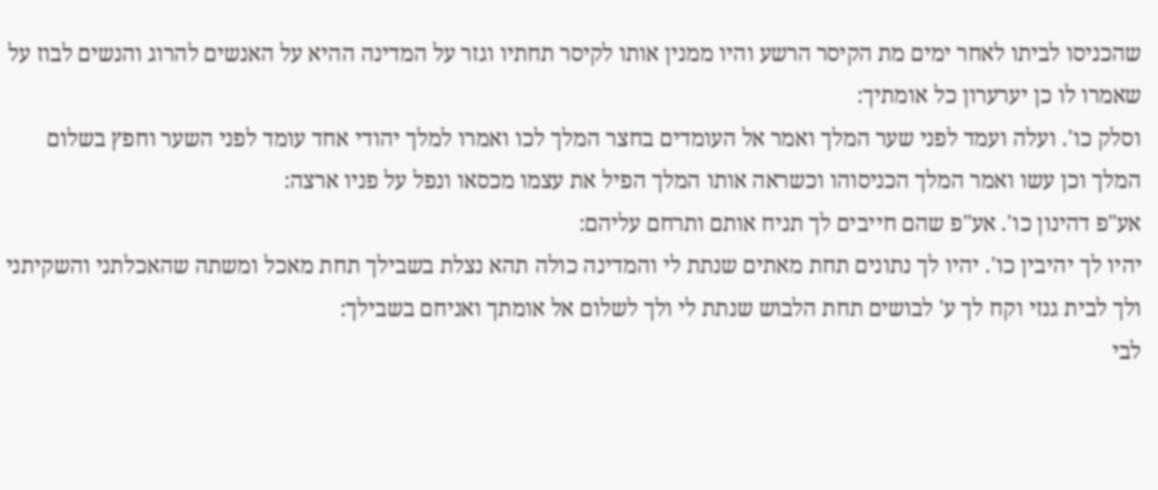שהכניסו לביתו לאחר ימים מת הקיסר הרשע והיו ממנין אותו לקיסר תחתיו וגזר על המדינה ההיא על האנשים להרוג והנשים לבוז על שאמרו לו כן יערערון כל אומתיך:
וסלק כו'. ועלה ועמד לפני שער המלך ואמר אל העומדים בחצר המלך לכו ואמרו למלך יהודי אחד עומד לפני השער וחפץ בשלום המלך וכן עשו ואמר המלך הכניסוהו וכשראה אותו המלך הפיל את עצמו מכסאו ונפל על פניו ארצה:
אע"פ דהינון כו'. אע"פ שהם חייבים לך תניח אותם ותרחם עליהם:
יהיו לך יהיבין כו'. יהיו לך נתונים תחת מאתים שנתת לי והמדינה כולה תהא נצלת בשבילך תחת מאכל ומשתה שהאכלתני והשקיתני ולך לבית גנזי וקח לך ע' לבושים תחת הלבוש שנתת לי ולך לשלום אל אומתך ואניחם בשבילך:
לבי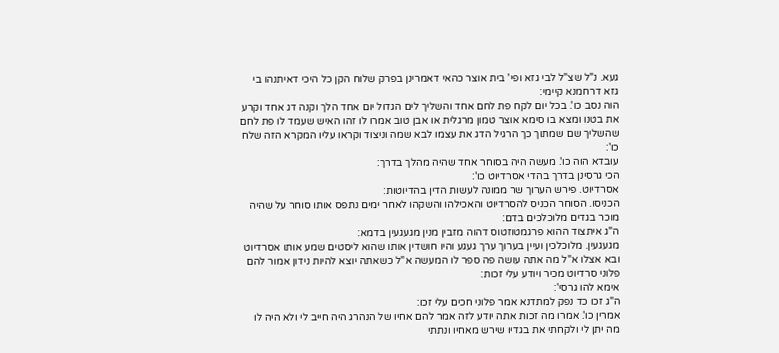געא. נ"ל שצ"ל לבי גזא ופי' בית אוצר כהאי דאמרינן בפרק שלוח הקן כל היכי דאיתנהו בי גזא דרחמנא קיימי:
הוה נסב כו'. בכל יום לקח פת לחם אחד והשליך לים הגדול יום אחד הלך וקנה דג אחד וקרע את בטנו ומצא בו סימא אוצר טמון מרגלית או אבן טוב אמרו לו זהו האיש שעמד לו פת לחם שהשליך שם שמתוך כך הרגיל הדג את עצמו לבא שמה וניצוד וקראו עליו המקרא הזה שלח כו':
עובדא הוה כו'. מעשה היה בסוחר אחד שהיה מהלך בדרך:
הכי גרסינן בדרך בהדי אסרדיוט כו':
אסרדיוט. פירש הערוך שר ממונה לעשות הדין בהדיוטות:
הכניסו. הסוחר הכניס להסרדיוט והאכילהו והשקהו לאחר ימים נתפס אותו סוחר על שהיה מוכר בגדים מלוכלכים בדם:
ה"ג איתצוד ההוא פרגמטוזטוס דהוה מזבין מנין מגעגעין בדמא:
מגעגעין. מלוכלכין ועיין בערוך ערך געגע והיו חושדין אותו שהוא ליסטים שמע אותו אסרדיוט ובא אצלו א"ל מה אתה עושה פה ספר לו המעשה א"ל כשאתה יוצא להיות נידון אמור להם פלוני סרדיוט מכיר ויודע עלי זכות:
אימא להו גרסי':
ה"ג זכו כד נפק למתדנא אמר פלוני חכים עלי זכו:
אמרין כו'. אמרו מה זכות אתה יודע לזה אמר להם אחיו של הנהרג היה חייב לי ולא היה לו מה יתן לי ולקחתי את בגדיו שירש מאחיו ונתתי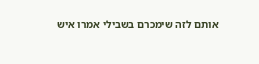אותם לזה שימכרם בשבילי אמרו איש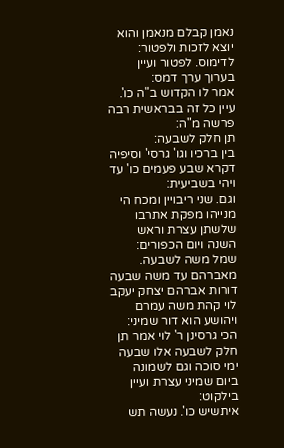נאמן קבלם מנאמן והוא יוצא לזכות ולפטור:
לדימוס. לפטור ועיין בערוך ערך דמס:
אמר לו הקדוש ב"ה כו'. עיין כל זה בבראשית רבה פרשה מ"ה:
תן חלק לשבעה:
בין ברכיו וגו' גרסי' וסיפיה דקרא שבע פעמים כו' עד ויהי בשביעית:
וגם. שני ריבויין ומכח הי מנייהו מפקת אתרבו שלשתן עצרת וראש השנה ויום הכפורים:
שמל משה לשבעה. מאברהם עד משה שבעה דורות אברהם יצחק יעקב לוי קהת משה עמרם ויהושע הוא דור שמיני:
הכי גרסינן ר' לוי אמר תן חלק לשבעה אלו שבעה ימי סוכה וגם לשמונה ביום שמיני עצרת ועיין בילקוט:
איתשיש כו'. נעשה תש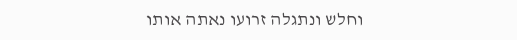וחלש ונתגלה זרועו נאתה אותו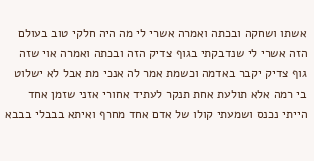אשתו ושחקה ובכתה ואמרה אשרי לי מה היה חלקי טוב בעולם הזה אשרי לי שנדבקתי בגוף צדיק הזה ובכתה ואמרה אוי שזה גוף צדיק יקבר באדמה וכשמת אמר לה אנכי מת אבל לא ישלוט בי רמה אלא תולעת אחת תנקר לעתיד אחורי אזני שזמן אחד הייתי נכנס ושמעתי קולו של אדם אחד מחרף ואיתא בבבלי בבבא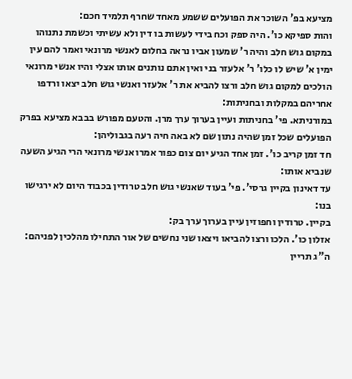מציעא בפ' השוכר את הפועלים ששמע מאחד שחרף תלמיד חכם:
והות ספיקא כו'. היה ספק וכח בידי לעשות בו דין ולא עשיתי וכשמת נתנוהו במקום גוש חלב והיה ר' שמעון אביו נראה בחלום לאנשי מרונאי ואמר להם עין ימין א' שיש לו כלו' ר' אלעזר בני ואין אתם נותנים אותו אצלי והיו אנשי מרונאי הולכים למקום גוש חלב ורצו להביא את ר' אלעזר ואנשי גוש חלב יצאו ורדפו אחריהם במקלות ובחניתות:
במורניתא. פי' בחניתות ועיין בערוך ערך מרן. והטעם מפורש בבבא מציעא בפרק הפועלים שכל זמן שהיה נתון שם לא באה חיה רעה בגבוליהן:
חד זמן קריב כו'. זמן אחד הגיע יום צום כפור אמרו אנשי מרונאי הרי הגיע השעה שנביא אותו:
עד דאינון בקיין גרסי'. פי' בעוד שאנשי גוש חלב טרודין בכבוד היום לא ירגישו בנו:
בקיין. טרודין וחפוזין עיין בערוך ערך בק:
אזלון כו'. הלכו ורצו להביאו ויצאו שני נחשים של אור התחילו מהלכין לפניהם:
ה"ג תריין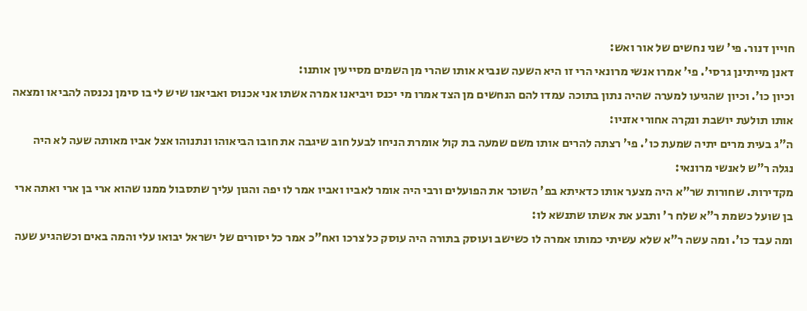חויין דנור. פי' שני נחשים של אור ואש:
דאנן מייתינן גרסי'. פי' אמרו אנשי מרונאי הרי זו היא השעה שנביא אותו שהרי מן השמים מסייעין אותנו:
וכיון כו'. וכיון שהגיעו למערה שהיה נתון בתוכה עמדו להם הנחשים מן הצד אמרו מי יכנס ויביאנו אמרה אשתו אני אכנוס ואביאנו שיש לי בו סימן נכנסה להביאו ומצאה אותו תולעת יושבת ונקרה אחורי אזניו:
ה"ג בעית מרים יתיה שמעת כו'. פי' רצתה להרים אותו משם שמעה בת קול אומרת הניחו לבעל חוב שיגבה את חובו הביאוהו ונתנוהו אצל אביו מאותה שעה לא היה נגלה ר"ש לאנשי מרונאי:
מקדירות. שחורות שר"א היה מצער אותו כדאיתא בפ' השוכר את הפועלים ורבי היה אומר לאביו ואביו אמר לו יפה והגון עליך שתסבול ממנו שהוא ארי בן ארי ואתה ארי בן שועל כשמת ר"א שלח ר' ותבע את אשתו שתנשא לו:
ומה עבד כו'. ומה עשה ר"א שלא עשיתי כמותו אמרה לו כשישב ועוסק בתורה היה עוסק כל צרכו ואח"כ אמר כל יסורים של ישראל יבואו עלי והמה באים וכשהגיע שעה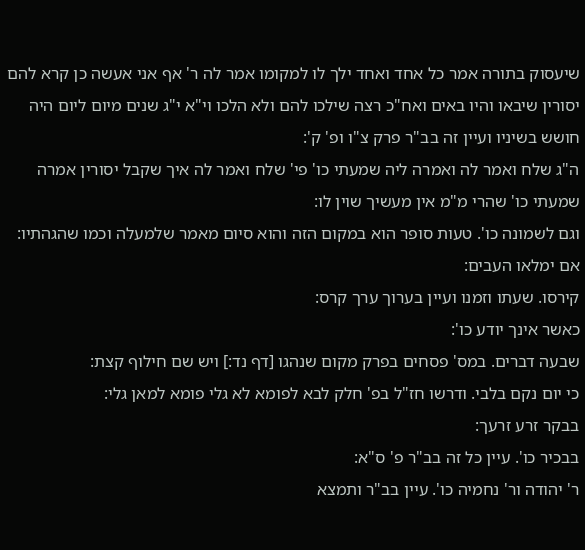שיעסוק בתורה אמר כל אחד ואחד ילך לו למקומו אמר לה ר' אף אני אעשה כן קרא להם יסורין שיבאו והיו באים ואח"כ רצה שילכו להם ולא הלכו וי"א י"ג שנים מיום ליום היה חושש בשיניו ועיין זה בב"ר פרק צ"ו ופ' ק':
ה"ג שלח ואמר לה ואמרה ליה שמעתי כו' פי' שלח ואמר לה איך שקבל יסורין אמרה שמעתי כו' שהרי מ"מ אין מעשיך שוין לו:
וגם לשמונה כו'. טעות סופר הוא במקום הזה והוא סיום מאמר שלמעלה וכמו שהגהתיו:
אם ימלאו העבים:
קירסו. שעתו וזמנו ועיין בערוך ערך קרס:
כאשר אינך יודע כו':
שבעה דברים. במס' פסחים בפרק מקום שנהגו [דף נד:] ויש שם חילוף קצת:
כי יום נקם בלבי. ודרשו חז"ל בפ' חלק לבא לפומא לא גלי פומא למאן גלי:
בבקר זרע זרעך:
בבכיר כו'. עיין כל זה בב"ר פ' ס"א:
ר' יהודה ור' נחמיה כו'. עיין בב"ר ותמצא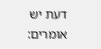דעת יש אומרים: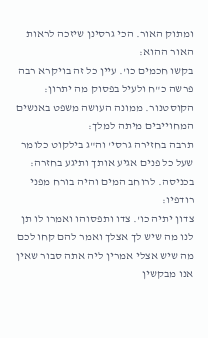ומתוק האור. הכי גרסינן שיזכה לראות האור ההוא:
בקשו חכמים כו'. עיין כל זה בויקרא רבה פרשה כ"ח ולעיל בפסוק מה יתרון:
הקוסטנור. ממונה העושה משפט באנשים המחוייבים מיתה למלך:
תרבה בחזירה גרסי' וה"ג בילקוט כלומר שעל כל פנים אגיע אותך ותיגע בחזרה:
בכניסה. לרוחב המים והיה בורח מפני רודפיו:
צדון יתיה כו'. צדו ותפסוהו ואמרו לו תן לנו מה שיש לך אצלך ואמר להם קחו לכם מה שיש אצלי אמרין ליה אתה סבור שאין אנו מבקשין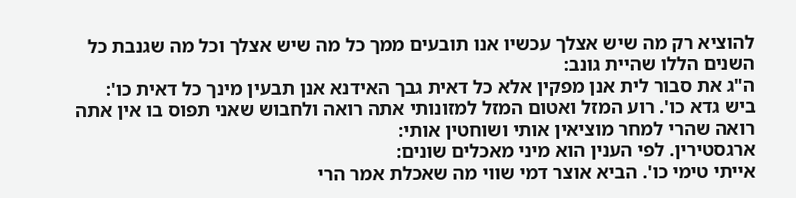להוציא רק מה שיש אצלך עכשיו אנו תובעים ממך כל מה שיש אצלך וכל מה שגנבת כל השנים הללו שהיית גונב:
ה"ג את סבור לית אנן מפקין אלא כל דאית גבך האידנא אנן תבעין מינך כל דאית כו':
ביש גדא כו'. רוע המזל ואטום המזל למזונותי אתה רואה ולחבוש שאני תפוס בו אין אתה רואה שהרי למחר מוציאין אותי ושוחטין אותי:
ארגסטירין. לפי הענין הוא מיני מאכלים שונים:
אייתי טימי כו'. הביא אוצר דמי שווי מה שאכלת אמר הרי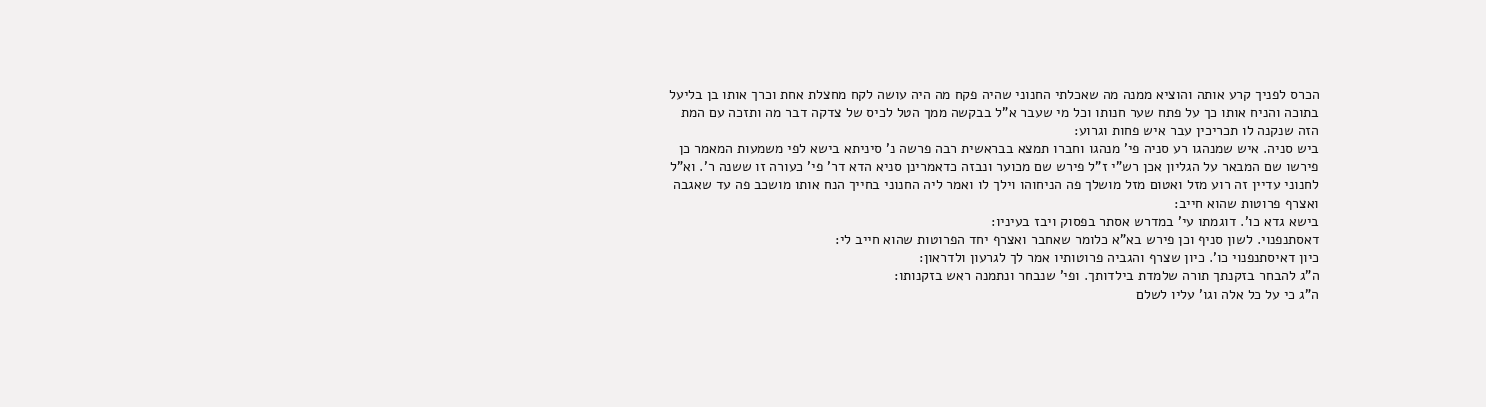הכרס לפניך קרע אותה והוציא ממנה מה שאכלתי החנוני שהיה פקח מה היה עושה לקח מחצלת אחת וכרך אותו בן בליעל בתוכה והניח אותו כך על פתח שער חנותו וכל מי שעבר א"ל בבקשה ממך הטל לכיס של צדקה דבר מה ותזכה עם המת הזה שנקנה לו תכריכין עבר איש פחות וגרוע:
ביש סניה. איש שמנהגו רע סניה פי' מנהגו וחברו תמצא בבראשית רבה פרשה נ' סיניתא בישא לפי משמעות המאמר כן פירשו שם המבאר על הגליון אכן רש"י ז"ל פירש שם מכוער ונבזה כדאמרינן סניא הדא דר' פי' כעורה זו ששנה ר'. וא"ל לחנוני עדיין זה רוע מזל ואטום מזל מושלך פה הניחוהו וילך לו ואמר ליה החנוני בחייך הנח אותו מושכב פה עד שאגבה ואצרף פרוטות שהוא חייב:
בישא גדא כו'. דוגמתו עי' במדרש אסתר בפסוק ויבז בעיניו:
דאסתנפנוי. לשון סניף וכן פירש בא"א כלומר שאחבר ואצרף יחד הפרוטות שהוא חייב לי:
כיון דאיסתנפנוי כו'. כיון שצרף והגביה פרוטותיו אמר לך לגרעון ולדראון:
ה"ג להבחר בזקנתך תורה שלמדת בילדותך. ופי' שנבחר ונתמנה ראש בזקנותו:
ה"ג כי על כל אלה וגו' עליו לשלם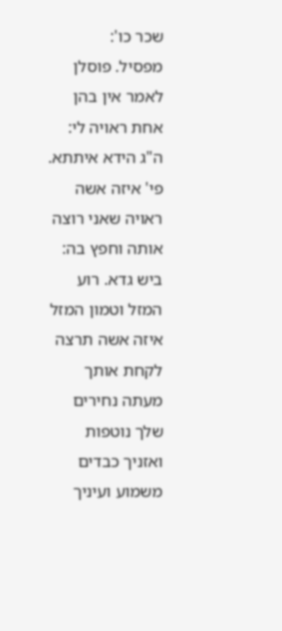שכר כו':
מפסיל. פוסלן לאמר אין בהן אחת ראויה לי:
ה"ג הידא איתתא. פי' איזה אשה ראויה שאני רוצה אותה וחפץ בה:
ביש גדא. רוע המזל וטמון המזל איזה אשה תרצה לקחת אותך מעתה נחירים שלך נוטפות ואזניך כבדים משמוע ועיניך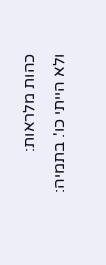כהות מלראות:
ולא הייתי כו'. בתמיה: